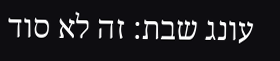עונג שבת: זה לא סוד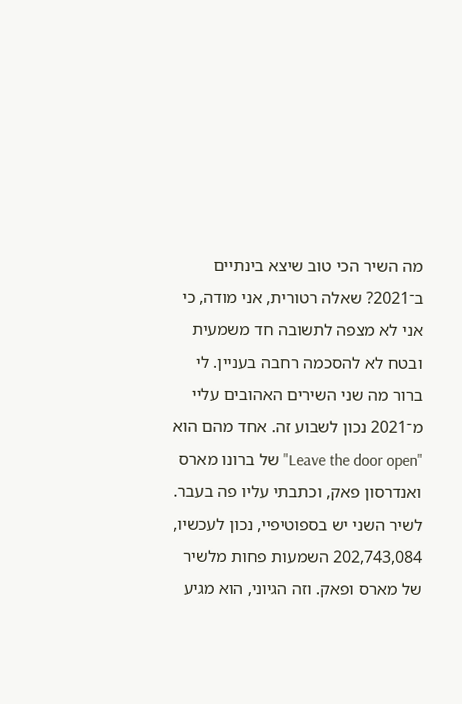מה השיר הכי טוב שיצא בינתיים ב־2021? שאלה רטורית, אני מודה, כי אני לא מצפה לתשובה חד משמעית ובטח לא להסכמה רחבה בעניין. לי ברור מה שני השירים האהובים עליי מ־2021 נכון לשבוע זה. אחד מהם הוא "Leave the door open" של ברונו מארס ואנדרסון פאק, וכתבתי עליו פה בעבר. לשיר השני יש בספוטיפיי, נכון לעכשיו, 202,743,084 השמעות פחות מלשיר של מארס ופאק. וזה הגיוני, הוא מגיע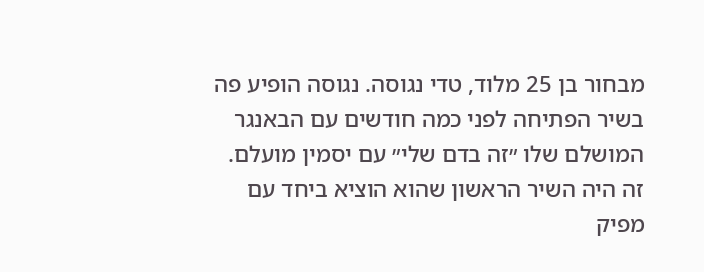מבחור בן 25 מלוד, טדי נגוסה. נגוסה הופיע פה בשיר הפתיחה לפני כמה חודשים עם הבאנגר המושלם שלו ״זה בדם שלי״ עם יסמין מועלם. זה היה השיר הראשון שהוא הוציא ביחד עם מפיק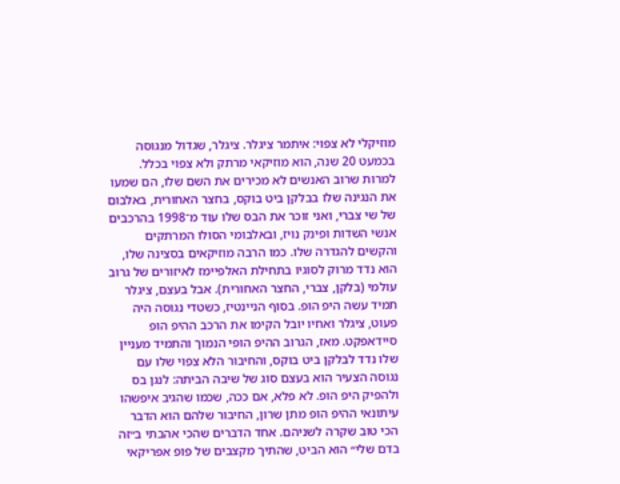מוזיקלי לא צפוי: איתמר ציגלר. ציגלר, שגדול מנגוסה בכמעט 20 שנה, הוא מוזיקאי מרתק ולא צפוי בכלל. למרות שרוב האנשים לא מכירים את השם שלו, הם שמעו את הנגינה שלו בבלקן ביט בוקס, בחצר האחורית, באלבום של שי צברי, ואני זוכר את הבס שלו עוד מ־1998 בהרכבים אנשי השדות ופינק נויז, ובאלבומי הסולו המרתקים והקשים להגדרה שלו. כמו הרבה מוזיקאים בסצינה שלו, הוא נדד מרוק לסוגיו בתחילת האלפיימז לאיזורים של גרוב עולמי (בלקן, צברי, החצר האחורית). אבל בעצם, ציגלר תמיד עשה היפ הופ. בסוף הניינטיז, כשטדי נגוסה היה פעוט, ציגלר ואחיו יובל הקימו את הרכב ההיפ הופ סיידאפקט. מאז, הגרוב ההיפ הופי הנמוך והתמיד מעניין שלו נדד לבלקן ביט בוקס, והחיבור הלא צפוי שלו עם נגוסה הצעיר הוא בעצם סוג של שיבה הביתה: לנגן בס ולהפיק היפ הופ. לא פלא, אם ככה, שכמו שהגיב איפשהו עיתונאי ההיפ הופ מתן שרון, החיבור שלהם הוא הדבר הכי טוב שקרה לשניהם. אחד הדברים שהכי אהבתי ב״זה בדם שלי״ הוא הביט, שהתיך מקצבים של פופ אפריקאי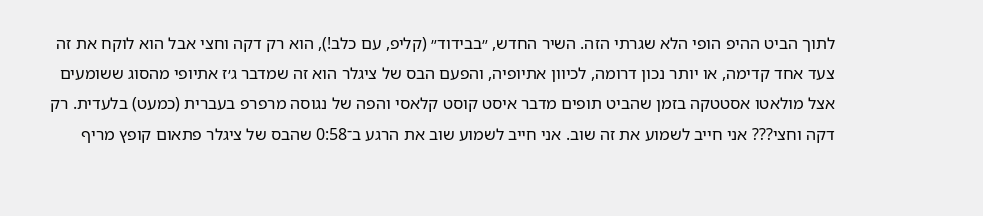לתוך הביט ההיפ הופי הלא שגרתי הזה. השיר החדש, ״בבידוד״ (קליפ, עם כלב!), הוא רק דקה וחצי אבל הוא לוקח את זה צעד אחד קדימה, או יותר נכון דרומה, לכיוון אתיופיה, והפעם הבס של ציגלר הוא זה שמדבר ג׳ז אתיופי מהסוג ששומעים אצל מולאטו אסטטקה בזמן שהביט תופים מדבר איסט קוסט קלאסי והפה של נגוסה מרפרפ בעברית (כמעט) בלעדית. רק דקה וחצי??? אני חייב לשמוע את זה שוב. אני חייב לשמוע שוב את הרגע ב־0:58 שהבס של ציגלר פתאום קופץ מריף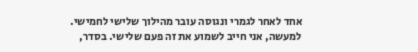אחד לאחר לגמרי ונגוסה עובר מהילוך שלישי לחמישי. למעשה, אני חייב לשמוע את זה פעם שלישי. בסדר,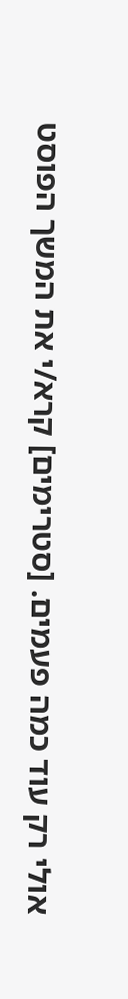אולי רק עוד כמה פעמים. [סטרימים] קרא/י את המשך הפוסט